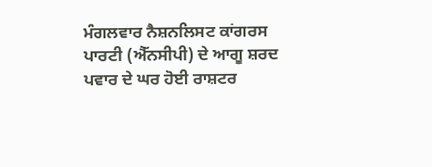ਮੰਗਲਵਾਰ ਨੈਸ਼ਨਲਿਸਟ ਕਾਂਗਰਸ ਪਾਰਟੀ (ਐੱਨਸੀਪੀ) ਦੇ ਆਗੂ ਸ਼ਰਦ ਪਵਾਰ ਦੇ ਘਰ ਹੋਈ ਰਾਸ਼ਟਰ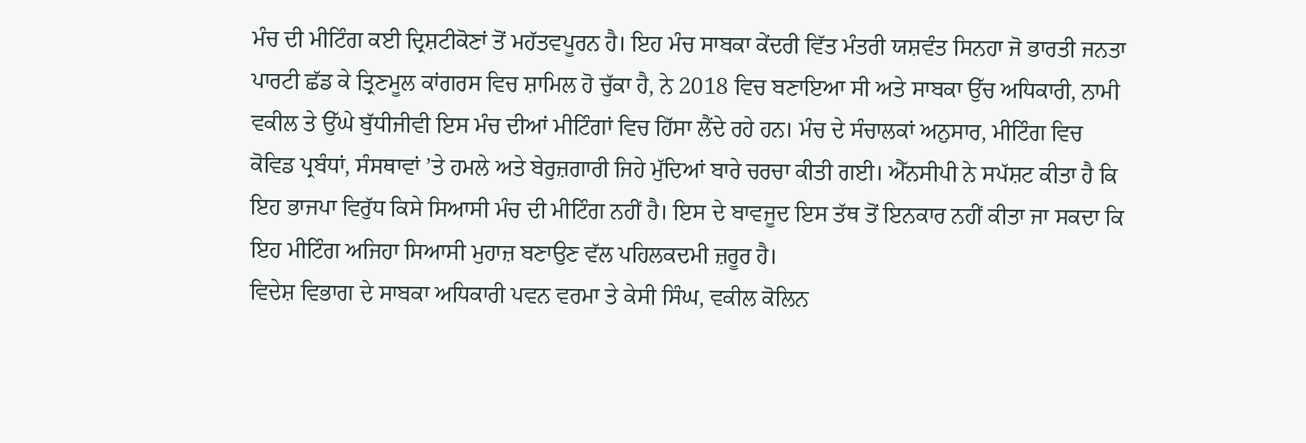ਮੰਚ ਦੀ ਮੀਟਿੰਗ ਕਈ ਦ੍ਰਿਸ਼ਟੀਕੋਣਾਂ ਤੋਂ ਮਹੱਤਵਪੂਰਨ ਹੈ। ਇਹ ਮੰਚ ਸਾਬਕਾ ਕੇਂਦਰੀ ਵਿੱਤ ਮੰਤਰੀ ਯਸ਼ਵੰਤ ਸਿਨਹਾ ਜੋ ਭਾਰਤੀ ਜਨਤਾ ਪਾਰਟੀ ਛੱਡ ਕੇ ਤ੍ਰਿਣਮੂਲ ਕਾਂਗਰਸ ਵਿਚ ਸ਼ਾਮਿਲ ਹੋ ਚੁੱਕਾ ਹੈ, ਨੇ 2018 ਵਿਚ ਬਣਾਇਆ ਸੀ ਅਤੇ ਸਾਬਕਾ ਉੱਚ ਅਧਿਕਾਰੀ, ਨਾਮੀ ਵਕੀਲ ਤੇ ਉੱਘੇ ਬੁੱਧੀਜੀਵੀ ਇਸ ਮੰਚ ਦੀਆਂ ਮੀਟਿੰਗਾਂ ਵਿਚ ਹਿੱਸਾ ਲੈਂਦੇ ਰਹੇ ਹਨ। ਮੰਚ ਦੇ ਸੰਚਾਲਕਾਂ ਅਨੁਸਾਰ, ਮੀਟਿੰਗ ਵਿਚ ਕੋਵਿਡ ਪ੍ਰਬੰਧਾਂ, ਸੰਸਥਾਵਾਂ ’ਤੇ ਹਮਲੇ ਅਤੇ ਬੇਰੁਜ਼ਗਾਰੀ ਜਿਹੇ ਮੁੱਦਿਆਂ ਬਾਰੇ ਚਰਚਾ ਕੀਤੀ ਗਈ। ਐੱਨਸੀਪੀ ਨੇ ਸਪੱਸ਼ਟ ਕੀਤਾ ਹੈ ਕਿ ਇਹ ਭਾਜਪਾ ਵਿਰੁੱਧ ਕਿਸੇ ਸਿਆਸੀ ਮੰਚ ਦੀ ਮੀਟਿੰਗ ਨਹੀਂ ਹੈ। ਇਸ ਦੇ ਬਾਵਜੂਦ ਇਸ ਤੱਥ ਤੋਂ ਇਨਕਾਰ ਨਹੀਂ ਕੀਤਾ ਜਾ ਸਕਦਾ ਕਿ ਇਹ ਮੀਟਿੰਗ ਅਜਿਹਾ ਸਿਆਸੀ ਮੁਹਾਜ਼ ਬਣਾਉਣ ਵੱਲ ਪਹਿਲਕਦਮੀ ਜ਼ਰੂਰ ਹੈ।
ਵਿਦੇਸ਼ ਵਿਭਾਗ ਦੇ ਸਾਬਕਾ ਅਧਿਕਾਰੀ ਪਵਨ ਵਰਮਾ ਤੇ ਕੇਸੀ ਸਿੰਘ, ਵਕੀਲ ਕੋਲਿਨ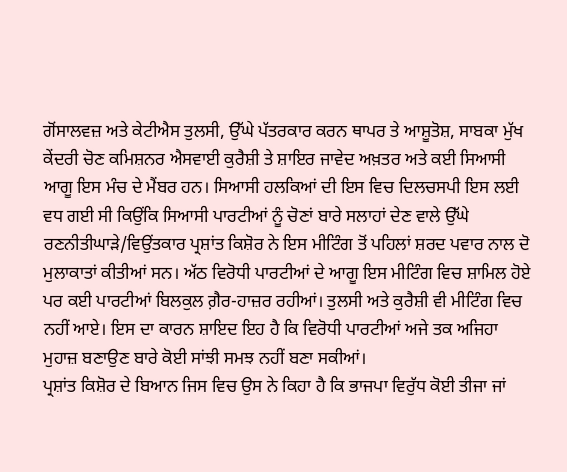ਗੋਂਸਾਲਵਜ਼ ਅਤੇ ਕੇਟੀਐਸ ਤੁਲਸੀ, ਉੱਘੇ ਪੱਤਰਕਾਰ ਕਰਨ ਥਾਪਰ ਤੇ ਆਸ਼ੂਤੋਸ਼, ਸਾਬਕਾ ਮੁੱਖ ਕੇਂਦਰੀ ਚੋਣ ਕਮਿਸ਼ਨਰ ਐਸਵਾਈ ਕੁਰੈਸ਼ੀ ਤੇ ਸ਼ਾਇਰ ਜਾਵੇਦ ਅਖ਼ਤਰ ਅਤੇ ਕਈ ਸਿਆਸੀ ਆਗੂ ਇਸ ਮੰਚ ਦੇ ਮੈਂਬਰ ਹਨ। ਸਿਆਸੀ ਹਲਕਿਆਂ ਦੀ ਇਸ ਵਿਚ ਦਿਲਚਸਪੀ ਇਸ ਲਈ ਵਧ ਗਈ ਸੀ ਕਿਉਂਕਿ ਸਿਆਸੀ ਪਾਰਟੀਆਂ ਨੂੰ ਚੋਣਾਂ ਬਾਰੇ ਸਲਾਹਾਂ ਦੇਣ ਵਾਲੇ ਉੱਘੇ ਰਣਨੀਤੀਘਾੜੇ/ਵਿਉਂਤਕਾਰ ਪ੍ਰਸ਼ਾਂਤ ਕਿਸ਼ੋਰ ਨੇ ਇਸ ਮੀਟਿੰਗ ਤੋਂ ਪਹਿਲਾਂ ਸ਼ਰਦ ਪਵਾਰ ਨਾਲ ਦੋ ਮੁਲਾਕਾਤਾਂ ਕੀਤੀਆਂ ਸਨ। ਅੱਠ ਵਿਰੋਧੀ ਪਾਰਟੀਆਂ ਦੇ ਆਗੂ ਇਸ ਮੀਟਿੰਗ ਵਿਚ ਸ਼ਾਮਿਲ ਹੋਏ ਪਰ ਕਈ ਪਾਰਟੀਆਂ ਬਿਲਕੁਲ ਗ਼ੈਰ-ਹਾਜ਼ਰ ਰਹੀਆਂ। ਤੁਲਸੀ ਅਤੇ ਕੁਰੈਸ਼ੀ ਵੀ ਮੀਟਿੰਗ ਵਿਚ ਨਹੀਂ ਆਏ। ਇਸ ਦਾ ਕਾਰਨ ਸ਼ਾਇਦ ਇਹ ਹੈ ਕਿ ਵਿਰੋਧੀ ਪਾਰਟੀਆਂ ਅਜੇ ਤਕ ਅਜਿਹਾ ਮੁਹਾਜ਼ ਬਣਾਉਣ ਬਾਰੇ ਕੋਈ ਸਾਂਝੀ ਸਮਝ ਨਹੀਂ ਬਣਾ ਸਕੀਆਂ।
ਪ੍ਰਸ਼ਾਂਤ ਕਿਸ਼ੋਰ ਦੇ ਬਿਆਨ ਜਿਸ ਵਿਚ ਉਸ ਨੇ ਕਿਹਾ ਹੈ ਕਿ ਭਾਜਪਾ ਵਿਰੁੱਧ ਕੋਈ ਤੀਜਾ ਜਾਂ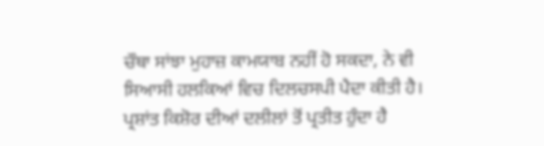ਚੌਥਾ ਸਾਂਝਾ ਮੁਹਾਜ਼ ਕਾਮਯਾਬ ਨਹੀਂ ਹੋ ਸਕਦਾ, ਨੇ ਵੀ ਸਿਆਸੀ ਹਲਕਿਆਂ ਵਿਚ ਦਿਲਚਸਪੀ ਪੈਦਾ ਕੀਤੀ ਹੈ। ਪ੍ਰਸ਼ਾਂਤ ਕਿਸ਼ੋਰ ਦੀਆਂ ਦਲੀਲਾਂ ਤੋਂ ਪ੍ਰਤੀਤ ਹੁੰਦਾ ਹੈ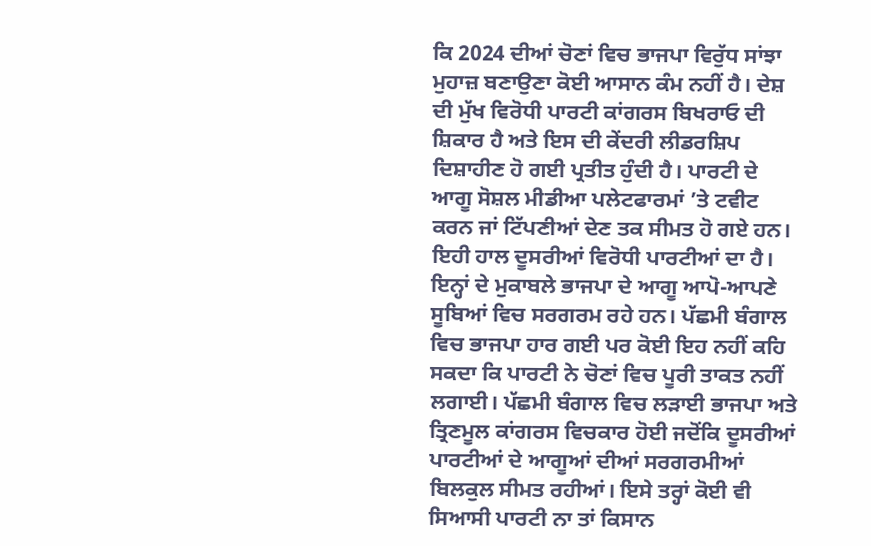ਕਿ 2024 ਦੀਆਂ ਚੋਣਾਂ ਵਿਚ ਭਾਜਪਾ ਵਿਰੁੱਧ ਸਾਂਝਾ ਮੁਹਾਜ਼ ਬਣਾਉਣਾ ਕੋਈ ਆਸਾਨ ਕੰਮ ਨਹੀਂ ਹੈ। ਦੇਸ਼ ਦੀ ਮੁੱਖ ਵਿਰੋਧੀ ਪਾਰਟੀ ਕਾਂਗਰਸ ਬਿਖਰਾਓ ਦੀ ਸ਼ਿਕਾਰ ਹੈ ਅਤੇ ਇਸ ਦੀ ਕੇਂਦਰੀ ਲੀਡਰਸ਼ਿਪ ਦਿਸ਼ਾਹੀਣ ਹੋ ਗਈ ਪ੍ਰਤੀਤ ਹੁੰਦੀ ਹੈ। ਪਾਰਟੀ ਦੇ ਆਗੂ ਸੋਸ਼ਲ ਮੀਡੀਆ ਪਲੇਟਫਾਰਮਾਂ ’ਤੇ ਟਵੀਟ ਕਰਨ ਜਾਂ ਟਿੱਪਣੀਆਂ ਦੇਣ ਤਕ ਸੀਮਤ ਹੋ ਗਏ ਹਨ। ਇਹੀ ਹਾਲ ਦੂਸਰੀਆਂ ਵਿਰੋਧੀ ਪਾਰਟੀਆਂ ਦਾ ਹੈ। ਇਨ੍ਹਾਂ ਦੇ ਮੁਕਾਬਲੇ ਭਾਜਪਾ ਦੇ ਆਗੂ ਆਪੋ-ਆਪਣੇ ਸੂਬਿਆਂ ਵਿਚ ਸਰਗਰਮ ਰਹੇ ਹਨ। ਪੱਛਮੀ ਬੰਗਾਲ ਵਿਚ ਭਾਜਪਾ ਹਾਰ ਗਈ ਪਰ ਕੋਈ ਇਹ ਨਹੀਂ ਕਹਿ ਸਕਦਾ ਕਿ ਪਾਰਟੀ ਨੇ ਚੋਣਾਂ ਵਿਚ ਪੂਰੀ ਤਾਕਤ ਨਹੀਂ ਲਗਾਈ। ਪੱਛਮੀ ਬੰਗਾਲ ਵਿਚ ਲੜਾਈ ਭਾਜਪਾ ਅਤੇ ਤ੍ਰਿਣਮੂਲ ਕਾਂਗਰਸ ਵਿਚਕਾਰ ਹੋਈ ਜਦੋਂਕਿ ਦੂਸਰੀਆਂ ਪਾਰਟੀਆਂ ਦੇ ਆਗੂਆਂ ਦੀਆਂ ਸਰਗਰਮੀਆਂ ਬਿਲਕੁਲ ਸੀਮਤ ਰਹੀਆਂ। ਇਸੇ ਤਰ੍ਹਾਂ ਕੋਈ ਵੀ ਸਿਆਸੀ ਪਾਰਟੀ ਨਾ ਤਾਂ ਕਿਸਾਨ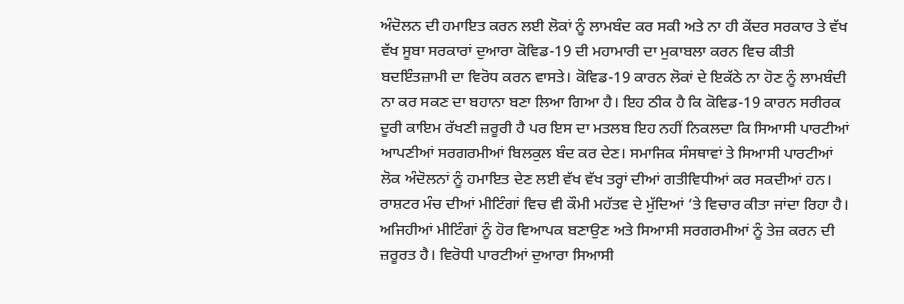ਅੰਦੋਲਨ ਦੀ ਹਮਾਇਤ ਕਰਨ ਲਈ ਲੋਕਾਂ ਨੂੰ ਲਾਮਬੰਦ ਕਰ ਸਕੀ ਅਤੇ ਨਾ ਹੀ ਕੇਂਦਰ ਸਰਕਾਰ ਤੇ ਵੱਖ ਵੱਖ ਸੂਬਾ ਸਰਕਾਰਾਂ ਦੁਆਰਾ ਕੋਵਿਡ-19 ਦੀ ਮਹਾਮਾਰੀ ਦਾ ਮੁਕਾਬਲਾ ਕਰਨ ਵਿਚ ਕੀਤੀ ਬਦਇੰਤਜ਼ਾਮੀ ਦਾ ਵਿਰੋਧ ਕਰਨ ਵਾਸਤੇ। ਕੋਵਿਡ-19 ਕਾਰਨ ਲੋਕਾਂ ਦੇ ਇਕੱਠੇ ਨਾ ਹੋਣ ਨੂੰ ਲਾਮਬੰਦੀ ਨਾ ਕਰ ਸਕਣ ਦਾ ਬਹਾਨਾ ਬਣਾ ਲਿਆ ਗਿਆ ਹੈ। ਇਹ ਠੀਕ ਹੈ ਕਿ ਕੋਵਿਡ-19 ਕਾਰਨ ਸਰੀਰਕ ਦੂਰੀ ਕਾਇਮ ਰੱਖਣੀ ਜ਼ਰੂਰੀ ਹੈ ਪਰ ਇਸ ਦਾ ਮਤਲਬ ਇਹ ਨਹੀਂ ਨਿਕਲਦਾ ਕਿ ਸਿਆਸੀ ਪਾਰਟੀਆਂ ਆਪਣੀਆਂ ਸਰਗਰਮੀਆਂ ਬਿਲਕੁਲ ਬੰਦ ਕਰ ਦੇਣ। ਸਮਾਜਿਕ ਸੰਸਥਾਵਾਂ ਤੇ ਸਿਆਸੀ ਪਾਰਟੀਆਂ ਲੋਕ ਅੰਦੋਲਨਾਂ ਨੂੰ ਹਮਾਇਤ ਦੇਣ ਲਈ ਵੱਖ ਵੱਖ ਤਰ੍ਹਾਂ ਦੀਆਂ ਗਤੀਵਿਧੀਆਂ ਕਰ ਸਕਦੀਆਂ ਹਨ। ਰਾਸ਼ਟਰ ਮੰਚ ਦੀਆਂ ਮੀਟਿੰਗਾਂ ਵਿਚ ਵੀ ਕੌਮੀ ਮਹੱਤਵ ਦੇ ਮੁੱਦਿਆਂ ’ਤੇ ਵਿਚਾਰ ਕੀਤਾ ਜਾਂਦਾ ਰਿਹਾ ਹੈ। ਅਜਿਹੀਆਂ ਮੀਟਿੰਗਾਂ ਨੂੰ ਹੋਰ ਵਿਆਪਕ ਬਣਾਉਣ ਅਤੇ ਸਿਆਸੀ ਸਰਗਰਮੀਆਂ ਨੂੰ ਤੇਜ਼ ਕਰਨ ਦੀ ਜ਼ਰੂਰਤ ਹੈ। ਵਿਰੋਧੀ ਪਾਰਟੀਆਂ ਦੁਆਰਾ ਸਿਆਸੀ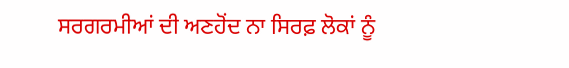ਸਰਗਰਮੀਆਂ ਦੀ ਅਣਹੋਂਦ ਨਾ ਸਿਰਫ਼ ਲੋਕਾਂ ਨੂੰ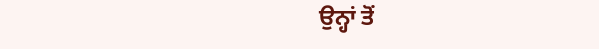ਉਨ੍ਹਾਂ ਤੋਂ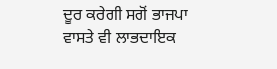ਦੂਰ ਕਰੇਗੀ ਸਗੋਂ ਭਾਜਪਾ ਵਾਸਤੇ ਵੀ ਲਾਭਦਾਇਕ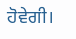ਹੋਵੇਗੀ।